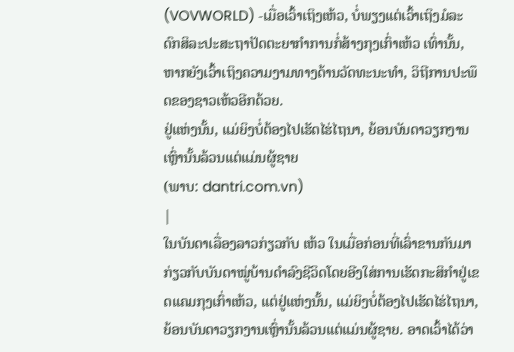(VOVWORLD) -ເມື່ອເວົ້າເຖິງເຫ້ວ, ບໍ່ພຽງແຕ່ເວົ້າເຖິງມໍລະດົກສິລະປະສະຖາປັດຕະຍາກຳການກໍ່ສ້າງກຸງເກົ່າເຫ້ວ ເທົ່ານັ້ນ, ຫາກຍັງເວົ້າເຖິງຄວາມງາມທາງດ້ານວັດທະນະທຳ, ວິຖີການປະພຶດຂອງຊາວເຫ້ວອີກດ້ວຍ.
ຢູ່ແຫ່ງນັ້ນ, ແມ່ຍິງບໍ່ຕ້ອງໄປເຮັດໄຮ່ໄຖນາ, ຍ້ອນບັນດາວຽກງານເຫຼົ່ານັ້ນລ້ວນແຕ່ແມ່ນຜູ້ຊາຍ
(ພາບ: dantri.com.vn)
|
ໃນບັນດາເລື່ອງລາວກ່ຽວກັບ ເຫ້ວ ໃນເມື່ອກ່ອນທີ່ເລົ່າຂານກັນມາກ່ຽວກັບບັນດາໝູ່ບ້ານດຳລົງຊີວິດໂດຍອີງໃສ່ການເຮັດກະສິກຳຢູ່ເຂດແຄມກຸງເກົ່າເຫ້ວ, ແຕ່ຢູ່ແຫ່ງນັ້ນ, ແມ່ຍິງບໍ່ຕ້ອງໄປເຮັດໄຮ່ໄຖນາ, ຍ້ອນບັນດາວຽກງານເຫຼົ່ານັ້ນລ້ວນແຕ່ແມ່ນຜູ້ຊາຍ. ອາດເວົ້າໄດ້ວ່າ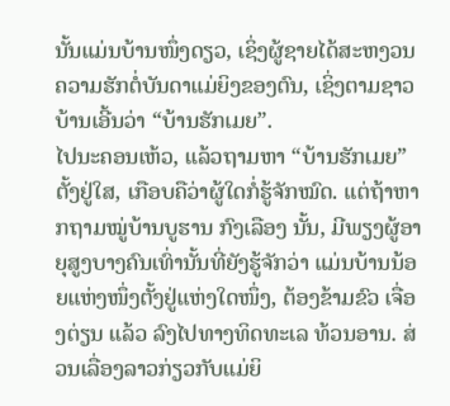ນັ້ນແມ່ນບ້ານໜຶ່ງດຽວ, ເຊິ່ງຜູ້ຊາຍໄດ້ສະຫງວນຄວາມຮັກຕໍ່ບັນດາແມ່ຍິງຂອງຕົນ, ເຊິ່ງຕາມຊາວບ້ານເອີ້ນວ່າ “ບ້ານຮັກເມຍ”.
ໄປນະຄອນເຫ້ວ, ແລ້ວຖາມຫາ “ບ້ານຮັກເມຍ” ຕັ້ງຢູ່ໃສ, ເກືອບຄືວ່າຜູ້ໃດກໍ່ຮູ້ຈັກໝົດ. ແຕ່ຖ້າຫາກຖາມໝູ່ບ້ານບູຮານ ກົງເລືອງ ນັ້ນ, ມີພຽງຜູ້ອາຍຸສູງບາງຄົນເທົ່ານັ້ນທີ່ຍັງຮູ້ຈັກວ່າ ແມ່ນບ້ານນ້ອຍແຫ່ງໜຶ່ງຕັ້ງຢູ່ແຫ່ງໃດໜຶ່ງ, ຕ້ອງຂ້າມຂົວ ເຈື່ອງຕ່ຽນ ແລ້ວ ລົງໄປທາງທິດທະເລ ທ້ວນອານ. ສ່ວນເລື່ອງລາວກ່ຽວກັບແມ່ຍິ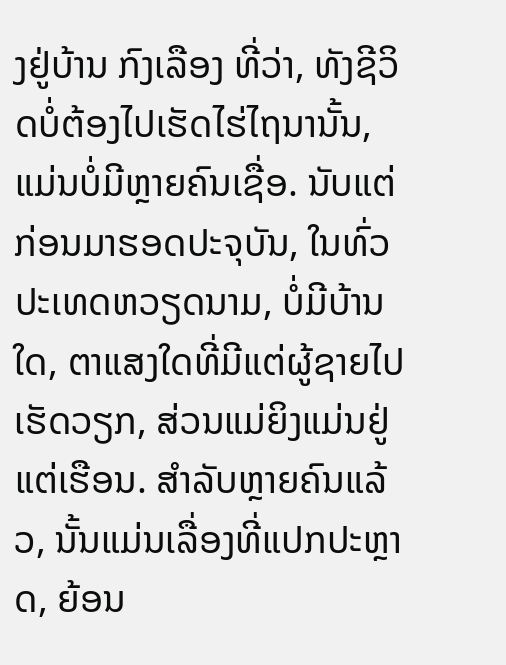ງຢູ່ບ້ານ ກົງເລືອງ ທີ່ວ່າ, ທັງຊີວິດບໍ່ຕ້ອງໄປເຮັດໄຮ່ໄຖນານັ້ນ, ແມ່ນບໍ່ມີຫຼາຍຄົນເຊື່ອ. ນັບແຕ່ກ່ອນມາຮອດປະຈຸບັນ, ໃນທົ່ວປະເທດຫວຽດນາມ, ບໍ່ມີບ້ານໃດ, ຕາແສງໃດທີ່ມີແຕ່ຜູ້ຊາຍໄປເຮັດວຽກ, ສ່ວນແມ່ຍິງແມ່ນຢູ່ແຕ່ເຮືອນ. ສຳລັບຫຼາຍຄົນແລ້ວ, ນັ້ນແມ່ນເລື່ອງທີ່ແປກປະຫຼາດ, ຍ້ອນ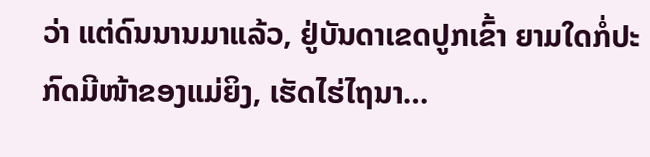ວ່າ ແຕ່ດົນນານມາແລ້ວ, ຢູ່ບັນດາເຂດປູກເຂົ້າ ຍາມໃດກໍ່ປະກົດມີໜ້າຂອງແມ່ຍິງ, ເຮັດໄຮ່ໄຖນາ…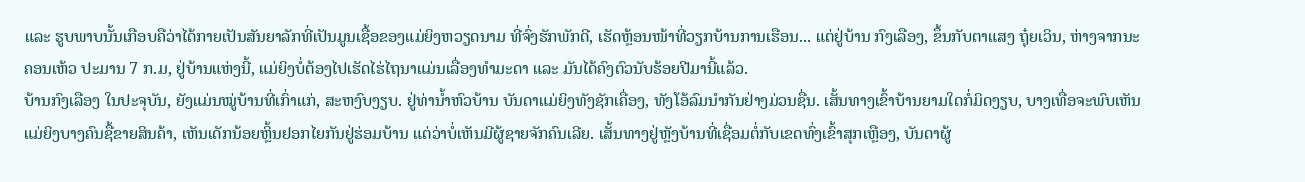ແລະ ຮູບພາບນັ້ນເກືອບຄືວ່າໄດ້ກາຍເປັນສັນຍາລັກທີ່ເປັນມູນເຊື້ອຂອງແມ່ຍິງຫວຽດນາມ ທີ່ຈົ່ງຮັກພັກດີ, ເຮັດຫຼ້ອນໜ້າທີ່ວຽກບ້ານການເຮືອນ... ແຕ່ຢູ່ບ້ານ ກົງເລືອງ, ຂຶ້ນກັບຕາແສງ ຖຸ໋ຍເວິນ, ຫ່າງຈາກນະຄອນເຫ້ວ ປະມານ 7 ກ.ມ, ຢູ່ບ້ານແຫ່ງນີ້, ແມ່ຍິງບໍ່ຕ້ອງໄປເຮັດໄຮ່ໄຖນາແມ່ນເລື່ອງທຳມະດາ ແລະ ມັນໄດ້ຄົງຕົວນັບຮ້ອຍປີມານີ້ແລ້ວ.
ບ້ານກົງເລືອງ ໃນປະຈຸບັນ, ຍັງແມ່ນໝູ່ບ້ານທີ່ເກົ່າແກ່, ສະຫງົບງຽບ. ຢູ່ທ່ານ້ຳຫົວບ້ານ ບັນດາແມ່ຍິງທັງຊັກເຄື່ອງ, ທັງໂອ້ລົມນຳກັນຢ່າງມ່ວນຊື່ນ. ເສັ້ນທາງເຂົ້າບ້ານຍາມໃດກໍ່ມິດງຽບ, ບາງເທື່ອຈະພົບເຫັນແມ່ຍິງບາງຄົນຊື້ຂາຍສິນຄ້າ, ເຫັນເດັກນ້ອຍຫຼິ້ນຢອກໄຍກັນຢູ່ຮ່ອມບ້ານ ແຕ່ວ່າບໍ່ເຫັນມີຜູ້ຊາຍຈັກຄົນເລີຍ. ເສັ້ນທາງຢູ່ຫຼັງບ້ານທີ່ເຊື່ອມຕໍ່ກັບເຂດທົ່ງເຂົ້າສຸກເຫຼືອງ, ບັນດາຜູ້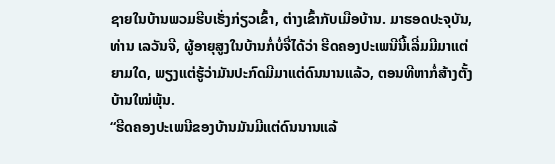ຊາຍໃນບ້ານພວມຮີບເຮັ່ງກ່ຽວເຂົ້າ, ຕ່າງເຂົ້າກັບເມືອບ້ານ. ມາຮອດປະຈຸບັນ, ທ່ານ ເລວັນຈີ, ຜູ້ອາຍຸສູງໃນບ້ານກໍ່ບໍ່ຈື່ໄດ້ວ່າ ຮີດຄອງປະເພນີນີ້ເລີ່ມມີມາແຕ່ຍາມໃດ, ພຽງແຕ່ຮູ້ວ່າມັນປະກົດມີມາແຕ່ດົນນານແລ້ວ, ຕອນທີຫາກໍ່ສ້າງຕັ້ງບ້ານໃໝ່ພຸ້ນ.
“ຮີດຄອງປະເພນີຂອງບ້ານມັນມີແຕ່ດົນນານແລ້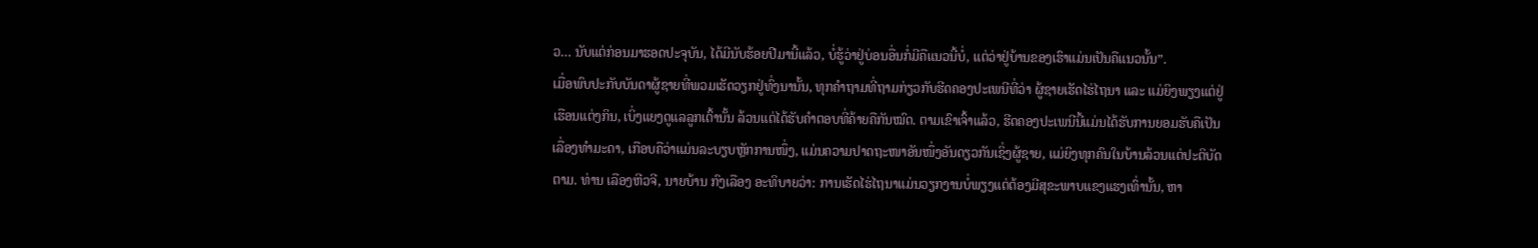ວ… ນັບແຕ່ກ່ອນມາຮອດປະຈຸບັນ, ໄດ້ມີນັບຮ້ອຍປີມານີ້ແລ້ວ, ບໍ່ຮູ້ວ່າຢູ່ບ່ອນອື່ນກໍ່ມີຄືແນວນີ້ບໍ່, ແຕ່ວ່າຢູ່ບ້ານຂອງເຮົາແມ່ນເປັນຄືແນວນັ້ນ”.
ເມື່ອພົບປະກັບບັນດາຜູ້ຊາຍທີ່ພວມເຮັດວຽກຢູ່ທົ່ງນານັ້ນ, ທຸກຄຳຖາມທີ່ຖາມກ່ຽວກັບຮີດຄອງປະເພນີທີ່ວ່າ ຜູ້ຊາຍເຮັດໄຮ່ໄຖນາ ແລະ ແມ່ຍິງພຽງແຕ່ຢູ່ເຮືອນແຕ່ງກິນ, ເບິ່ງແຍງດູແລລູກເຕົ້ານັ້ນ ລ້ວນແຕ່ໄດ້ຮັບຄຳຕອບທີ່ຄ້າຍຄືກັນໝົດ. ຕາມເຂົາເຈົ້າແລ້ວ, ຮີດຄອງປະເພນີນີ້ແມ່ນໄດ້ຮັບການຍອມຮັບຄືເປັນເລື່ອງທຳມະດາ, ເກືອບຄືວ່າແມ່ນລະບຽບຫຼັກການໜຶ່ງ, ແມ່ນຄວາມປາດຖະໜາອັນໜຶ່ງອັນດຽວກັນເຊິ່ງຜູ້ຊາຍ, ແມ່ຍິງທຸກຄົນໃນບ້ານລ້ວນແຕ່ປະຕິບັດຕາມ. ທ່ານ ເລືອງຫີວຈີ, ນາຍບ້ານ ກົງເລືອງ ອະທິບາຍວ່າ: ການເຮັດໄຮ່ໄຖນາແມ່ນວຽກງານບໍ່ພຽງແຕ່ຕ້ອງມີສຸຂະພາບແຂງແຮງເທົ່ານັ້ນ, ຫາ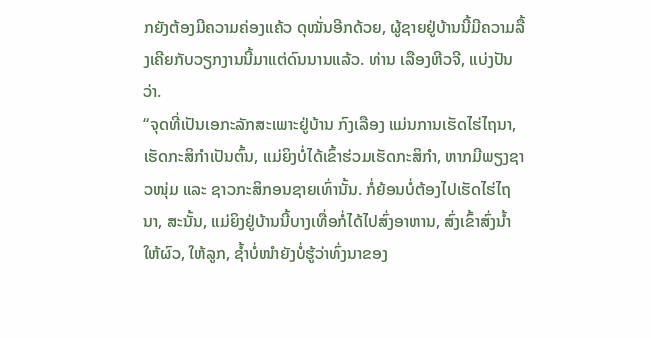ກຍັງຕ້ອງມີຄວາມຄ່ອງແຄ້ວ ດຸໝັ່ນອີກດ້ວຍ, ຜູ້ຊາຍຢູ່ບ້ານນີ້ມີຄວາມລື້ງເຄີຍກັບວຽກງານນີ້ມາແຕ່ດົນນານແລ້ວ. ທ່ານ ເລືອງຫີວຈີ, ແບ່ງປັນວ່າ.
“ຈຸດທີ່ເປັນເອກະລັກສະເພາະຢູ່ບ້ານ ກົງເລືອງ ແມ່ນການເຮັດໄຮ່ໄຖນາ, ເຮັດກະສິກຳເປັນຕົ້ນ, ແມ່ຍິງບໍ່ໄດ້ເຂົ້າຮ່ວມເຮັດກະສິກຳ, ຫາກມີພຽງຊາວໜຸ່ມ ແລະ ຊາວກະສິກອນຊາຍເທົ່ານັ້ນ. ກໍ່ຍ້ອນບໍ່ຕ້ອງໄປເຮັດໄຮ່ໄຖນາ, ສະນັ້ນ, ແມ່ຍິງຢູ່ບ້ານນີ້ບາງເທື່ອກໍ່ໄດ້ໄປສົ່ງອາຫານ, ສົ່ງເຂົ້າສົ່ງນ້ຳໃຫ້ຜົວ, ໃຫ້ລູກ, ຊ້ຳບໍ່ໜຳຍັງບໍ່ຮູ້ວ່າທົ່ງນາຂອງ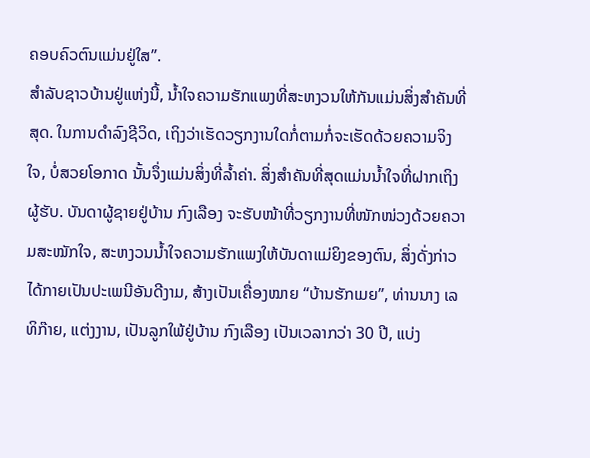ຄອບຄົວຕົນແມ່ນຢູ່ໃສ”.
ສຳລັບຊາວບ້ານຢູ່ແຫ່ງນີ້, ນ້ຳໃຈຄວາມຮັກແພງທີ່ສະຫງວນໃຫ້ກັນແມ່ນສິ່ງສຳຄັນທີ່ສຸດ. ໃນການດຳລົງຊີວິດ, ເຖິງວ່າເຮັດວຽກງານໃດກໍ່ຕາມກໍ່ຈະເຮັດດ້ວຍຄວາມຈິງໃຈ, ບໍ່ສວຍໂອກາດ ນັ້ນຈຶ່ງແມ່ນສິ່ງທີ່ລ້ຳຄ່າ. ສິ່ງສຳຄັນທີ່ສຸດແມ່ນນ້ຳໃຈທີ່ຝາກເຖິງຜູ້ຮັບ. ບັນດາຜູ້ຊາຍຢູ່ບ້ານ ກົງເລືອງ ຈະຮັບໜ້າທີ່ວຽກງານທີ່ໜັກໜ່ວງດ້ວຍຄວາມສະໝັກໃຈ, ສະຫງວນນ້ຳໃຈຄວາມຮັກແພງໃຫ້ບັນດາແມ່ຍິງຂອງຕົນ, ສິ່ງດັ່ງກ່າວໄດ້ກາຍເປັນປະເພນີອັນດີງາມ, ສ້າງເປັນເຄື່ອງໝາຍ “ບ້ານຮັກເມຍ”, ທ່ານນາງ ເລທິກ໊າຍ, ແຕ່ງງານ, ເປັນລູກໃພ້ຢູ່ບ້ານ ກົງເລືອງ ເປັນເວລາກວ່າ 30 ປີ, ແບ່ງ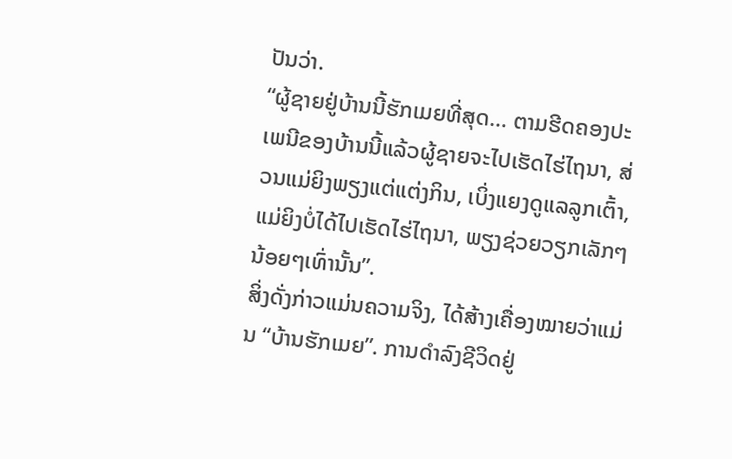ປັນວ່າ.
“ຜູ້ຊາຍຢູ່ບ້ານນີ້ຮັກເມຍທີ່ສຸດ… ຕາມຮີດຄອງປະເພນີຂອງບ້ານນີ້ແລ້ວຜູ້ຊາຍຈະໄປເຮັດໄຮ່ໄຖນາ, ສ່ວນແມ່ຍິງພຽງແຕ່ແຕ່ງກິນ, ເບິ່ງແຍງດູແລລູກເຕົ້າ, ແມ່ຍິງບໍ່ໄດ້ໄປເຮັດໄຮ່ໄຖນາ, ພຽງຊ່ວຍວຽກເລັກໆນ້ອຍໆເທົ່ານັ້ນ”.
ສິ່ງດັ່ງກ່າວແມ່ນຄວາມຈິງ, ໄດ້ສ້າງເຄື່ອງໝາຍວ່າແມ່ນ “ບ້ານຮັກເມຍ”. ການດຳລົງຊີວິດຢູ່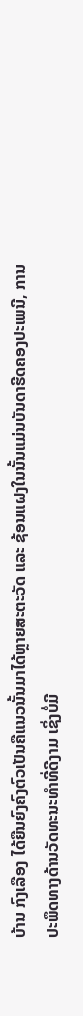ບ້ານ ກົງເລືອງ ໄດ້ຍືນຍົງຄົງຕົວເປັນຄືແນວນັ້ນມາໄດ້ຫຼາຍສະຕະວັດ ແລະ ຊ້ອນແຝງໃນນັ້ນແມ່ນບັນດາຮີດຄອງປະເພນີ, ການປະພຶດທາງດ້ານວັດທະນະທຳທີ່ດີງາມ ເຊິ່ງບໍ່ມີ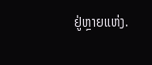ຢູ່ຫຼາຍແຫ່ງ.